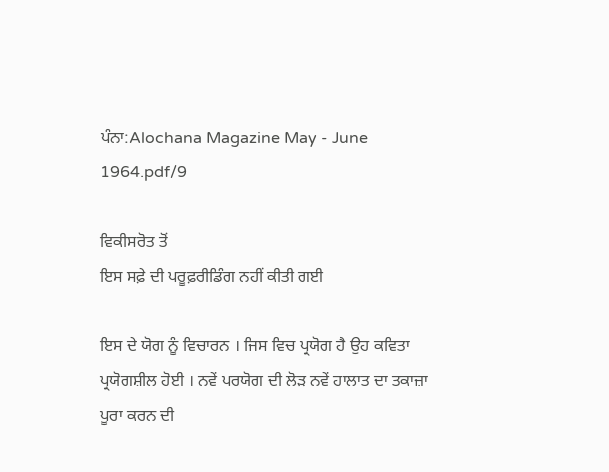ਪੰਨਾ:Alochana Magazine May - June 1964.pdf/9

ਵਿਕੀਸਰੋਤ ਤੋਂ
ਇਸ ਸਫ਼ੇ ਦੀ ਪਰੂਫ਼ਰੀਡਿੰਗ ਨਹੀਂ ਕੀਤੀ ਗਈ

ਇਸ ਦੇ ਯੋਗ ਨੂੰ ਵਿਚਾਰਨ । ਜਿਸ ਵਿਚ ਪ੍ਰਯੋਗ ਹੈ ਉਹ ਕਵਿਤਾ ਪ੍ਰਯੋਗਸ਼ੀਲ ਹੋਈ । ਨਵੇਂ ਪਰਯੋਗ ਦੀ ਲੋੜ ਨਵੇਂ ਹਾਲਾਤ ਦਾ ਤਕਾਜ਼ਾ ਪੂਰਾ ਕਰਨ ਦੀ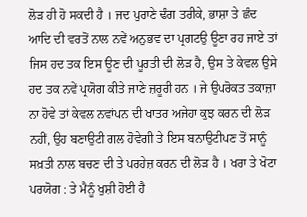ਲੋੜ ਹੀ ਹੋ ਸਕਦੀ ਹੈ । ਜਦ ਪੁਰਾਣੇ ਢੰਗ ਤਰੀਕੇ, ਭਾਸ਼ਾ ਤੇ ਛੰਦ ਆਦਿ ਦੀ ਵਰਤੋਂ ਨਾਲ ਨਵੇਂ ਅਨੁਭਵ ਦਾ ਪ੍ਰਗਟਉ ਊਣਾ ਰਹ ਜਾਏ ਤਾਂ ਜਿਸ ਹਦ ਤਕ ਇਸ ਊਣ ਦੀ ਪੂਰਤੀ ਦੀ ਲੋੜ ਹੈ, ਉਸ ਤੇ ਕੇਵਲ ਉਸੇ ਹਦ ਤਕ ਨਵੇਂ ਪ੍ਰਯੋਗ ਕੀਤੇ ਜਾਣੇ ਜ਼ਰੂਰੀ ਹਨ । ਜੇ ਉਪਰੋਕਤ ਤਕਾਜ਼ਾ ਨਾ ਹੋਵੇ ਤਾਂ ਕੇਵਲ ਨਵਾਂਪਨ ਦੀ ਖਾਤਰ ਅਜੇਹਾ ਕੁਝ ਕਰਨ ਦੀ ਲੋੜ ਨਹੀਂ, ਉਹ ਬਣਾਉਟੀ ਗਲ ਹੋਵੇਗੀ ਤੇ ਇਸ ਬਨਾਉਟੀਪਣ ਤੋਂ ਸਾਨੂੰ ਸਖ਼ਤੀ ਨਾਲ ਬਚਣ ਦੀ ਤੇ ਪਰਹੇਜ਼ ਕਰਨ ਦੀ ਲੋੜ ਹੈ । ਖਰਾ ਤੇ ਖੋਟਾ ਪਰਯੋਗ : ਤੇ ਮੈਨੂੰ ਖੁਸ਼ੀ ਹੋਈ ਹੈ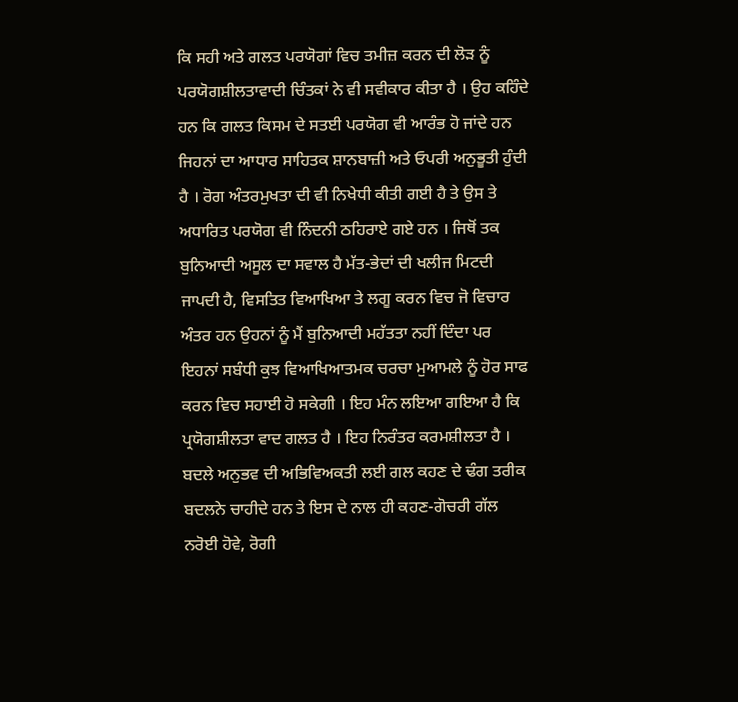ਕਿ ਸਹੀ ਅਤੇ ਗਲਤ ਪਰਯੋਗਾਂ ਵਿਚ ਤਮੀਜ਼ ਕਰਨ ਦੀ ਲੋੜ ਨੂੰ ਪਰਯੋਗਸ਼ੀਲਤਾਵਾਦੀ ਚਿੰਤਕਾਂ ਨੇ ਵੀ ਸਵੀਕਾਰ ਕੀਤਾ ਹੈ । ਉਹ ਕਹਿੰਦੇ ਹਨ ਕਿ ਗਲਤ ਕਿਸਮ ਦੇ ਸਤਈ ਪਰਯੋਗ ਵੀ ਆਰੰਭ ਹੋ ਜਾਂਦੇ ਹਨ ਜਿਹਨਾਂ ਦਾ ਆਧਾਰ ਸਾਹਿਤਕ ਸ਼ਾਨਬਾਜ਼ੀ ਅਤੇ ਓਪਰੀ ਅਨੁਭੂਤੀ ਹੁੰਦੀ ਹੈ । ਰੋਗ ਅੰਤਰਮੁਖਤਾ ਦੀ ਵੀ ਨਿਖੇਧੀ ਕੀਤੀ ਗਈ ਹੈ ਤੇ ਉਸ ਤੇ ਅਧਾਰਿਤ ਪਰਯੋਗ ਵੀ ਨਿੰਦਨੀ ਠਹਿਰਾਏ ਗਏ ਹਨ । ਜਿਥੋਂ ਤਕ ਬੁਨਿਆਦੀ ਅਸੂਲ ਦਾ ਸਵਾਲ ਹੈ ਮੱਤ-ਭੇਦਾਂ ਦੀ ਖਲੀਜ ਮਿਟਦੀ ਜਾਪਦੀ ਹੈ, ਵਿਸਤਿਤ ਵਿਆਖਿਆ ਤੇ ਲਗੂ ਕਰਨ ਵਿਚ ਜੋ ਵਿਚਾਰ ਅੰਤਰ ਹਨ ਉਹਨਾਂ ਨੂੰ ਮੈਂ ਬੁਨਿਆਦੀ ਮਹੱਤਤਾ ਨਹੀਂ ਦਿੰਦਾ ਪਰ ਇਹਨਾਂ ਸਬੰਧੀ ਕੁਝ ਵਿਆਖਿਆਤਮਕ ਚਰਚਾ ਮੁਆਮਲੇ ਨੂੰ ਹੋਰ ਸਾਫ ਕਰਨ ਵਿਚ ਸਹਾਈ ਹੋ ਸਕੇਗੀ । ਇਹ ਮੰਨ ਲਇਆ ਗਇਆ ਹੈ ਕਿ ਪ੍ਰਯੋਗਸ਼ੀਲਤਾ ਵਾਦ ਗਲਤ ਹੈ । ਇਹ ਨਿਰੰਤਰ ਕਰਮਸ਼ੀਲਤਾ ਹੈ । ਬਦਲੇ ਅਨੁਭਵ ਦੀ ਅਭਿਵਿਅਕਤੀ ਲਈ ਗਲ ਕਹਣ ਦੇ ਢੰਗ ਤਰੀਕ ਬਦਲਨੇ ਚਾਹੀਦੇ ਹਨ ਤੇ ਇਸ ਦੇ ਨਾਲ ਹੀ ਕਹਣ-ਗੋਚਰੀ ਗੱਲ ਨਰੋਈ ਹੋਵੇ, ਰੋਗੀ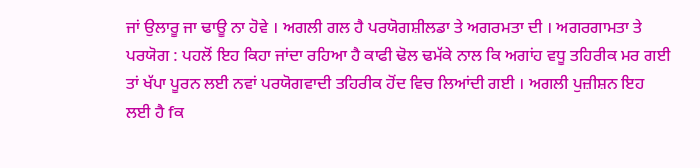ਜਾਂ ਉਲਾਰੂ ਜਾ ਢਾਊ ਨਾ ਹੋਵੇ । ਅਗਲੀ ਗਲ ਹੈ ਪਰਯੋਗਸ਼ੀਲਡਾ ਤੇ ਅਗਰਮਤਾ ਦੀ । ਅਗਰਗਾਮਤਾ ਤੇ ਪਰਯੋਗ : ਪਹਲੋਂ ਇਹ ਕਿਹਾ ਜਾਂਦਾ ਰਹਿਆ ਹੈ ਕਾਫੀ ਢੋਲ ਢਮੱਕੇ ਨਾਲ ਕਿ ਅਗਾਂਹ ਵਧੂ ਤਹਿਰੀਕ ਮਰ ਗਈ ਤਾਂ ਖੱਪਾ ਪੂਰਨ ਲਈ ਨਵਾਂ ਪਰਯੋਗਵਾਦੀ ਤਹਿਰੀਕ ਹੋਂਦ ਵਿਚ ਲਿਆਂਦੀ ਗਈ । ਅਗਲੀ ਪੁਜ਼ੀਸ਼ਨ ਇਹ ਲਈ ਹੈ fਕ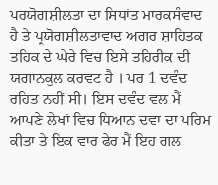ਪਰਯੋਗਸ਼ੀਲਤਾ ਦਾ ਸਿਧਾਂਤ ਮਾਰਕਸੰਵਾਦ ਹੈ ਤੇ ਪ੍ਰਯੋਗਸ਼ੀਲਤਾਵਾਦ ਅਗਰ ਸ਼ਾਹਿਤਕ ਤਹਿਕ ਦੇ ਘੇਰੇ ਵਿਚ ਇਸੇ ਤਹਿਰੀਕ ਦੀ ਯਗਾਨਕੁਲ ਕਰਵਟ ਹੈ । ਪਰ 1 ਦਵੰਦ ਰਹਿਤ ਨਹੀਂ ਸੀ। ਇਸ ਦਵੰਦ ਵਲ ਮੈਂ ਆਪਣੇ ਲੇਖਾਂ ਵਿਚ ਧਿਆਨ ਦਵਾ ਦਾ ਪਰਿਮ ਕੀਤਾ ਤੇ ਇਕ ਵਾਰ ਫੇਰ ਮੈਂ ਇਹ ਗਲ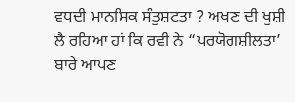ਵਧਦੀ ਮਾਨਸਿਕ ਸੰਤੁਸ਼ਟਤਾ ? ਅਖਣ ਦੀ ਖੁਸ਼ੀ ਲੈ ਰਹਿਆ ਹਾਂ ਕਿ ਰਵੀ ਨੇ “ਪਰਯੋਗਸ਼ੀਲਤਾ’ ਬਾਰੇ ਆਪਣ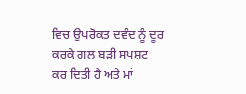ਵਿਚ ਉਪਰੋਕਤ ਦਵੰਦ ਨੂੰ ਦੂਰ ਕਰਕੇ ਗਲ ਬੜੀ ਸਪਸ਼ਟ ਕਰ ਦਿਤੀ ਹੈ ਅਤੇ ਮਾਂ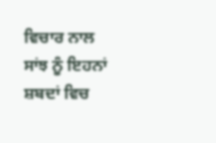ਵਿਚਾਰ ਨਾਲ ਸਾਂਝ ਨੂੰ ਇਹਨਾਂ ਸ਼ਬਦਾਂ ਵਿਚ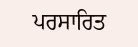ਪਰਸਾਰਿਤ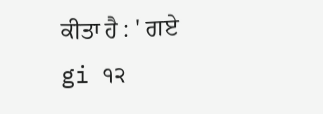ਕੀਤਾ ਹੈ : ' ਗਏ gi ੧੨